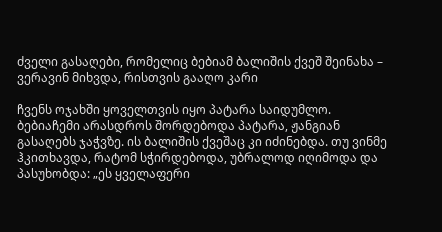ძველი გასაღები, რომელიც ბებიამ ბალიშის ქვეშ შეინახა – ვერავინ მიხვდა, რისთვის გააღო კარი

ჩვენს ოჯახში ყოველთვის იყო პატარა საიდუმლო. ბებიაჩემი არასდროს შორდებოდა პატარა, ჟანგიან გასაღებს ჯაჭვზე. ის ბალიშის ქვეშაც კი იძინებდა. თუ ვინმე ჰკითხავდა, რატომ სჭირდებოდა, უბრალოდ იღიმოდა და პასუხობდა: „ეს ყველაფერი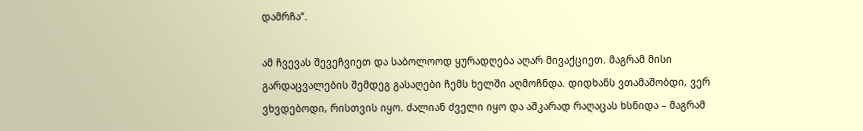დამრჩა“.

ამ ჩვევას შევეჩვიეთ და საბოლოოდ ყურადღება აღარ მივაქციეთ. მაგრამ მისი გარდაცვალების შემდეგ გასაღები ჩემს ხელში აღმოჩნდა. დიდხანს ვთამაშობდი, ვერ ვხვდებოდი, რისთვის იყო. ძალიან ძველი იყო და აშკარად რაღაცას ხსნიდა – მაგრამ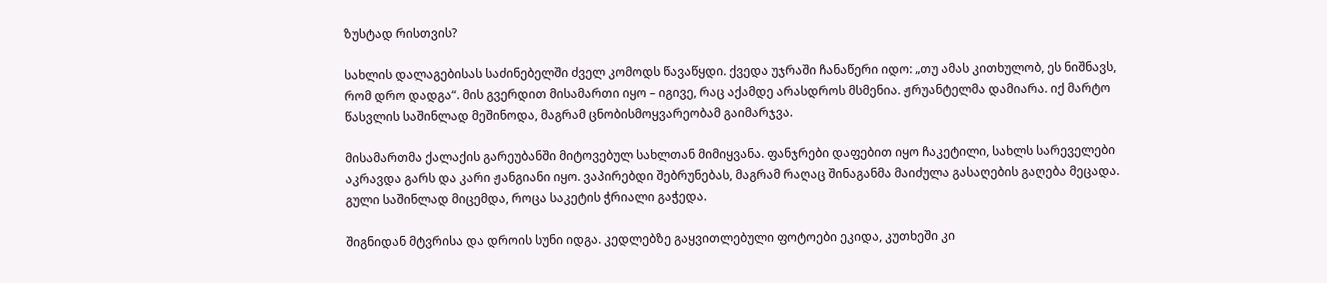ზუსტად რისთვის?

სახლის დალაგებისას საძინებელში ძველ კომოდს წავაწყდი. ქვედა უჯრაში ჩანაწერი იდო: „თუ ამას კითხულობ, ეს ნიშნავს, რომ დრო დადგა“. მის გვერდით მისამართი იყო – იგივე, რაც აქამდე არასდროს მსმენია. ჟრუანტელმა დამიარა. იქ მარტო წასვლის საშინლად მეშინოდა, მაგრამ ცნობისმოყვარეობამ გაიმარჯვა.

მისამართმა ქალაქის გარეუბანში მიტოვებულ სახლთან მიმიყვანა. ფანჯრები დაფებით იყო ჩაკეტილი, სახლს სარეველები აკრავდა გარს და კარი ჟანგიანი იყო. ვაპირებდი შებრუნებას, მაგრამ რაღაც შინაგანმა მაიძულა გასაღების გაღება მეცადა. გული საშინლად მიცემდა, როცა საკეტის ჭრიალი გაჭედა.

შიგნიდან მტვრისა და დროის სუნი იდგა. კედლებზე გაყვითლებული ფოტოები ეკიდა, კუთხეში კი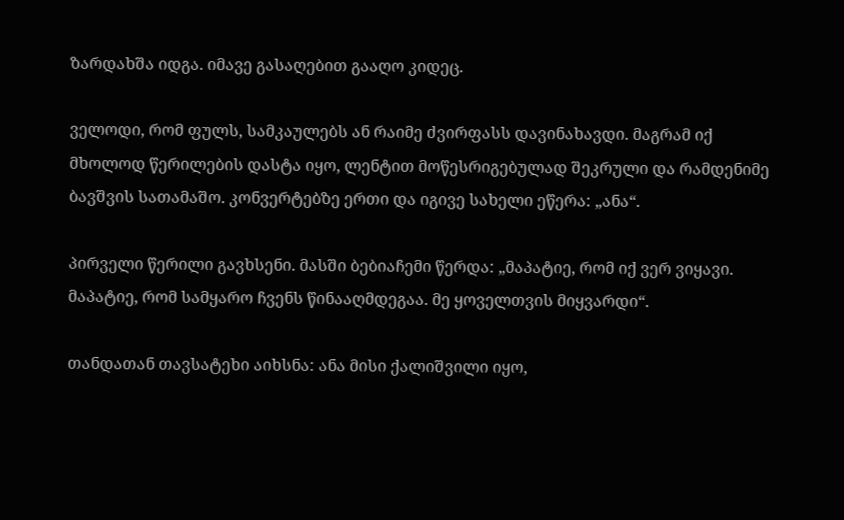ზარდახშა იდგა. იმავე გასაღებით გააღო კიდეც.

ველოდი, რომ ფულს, სამკაულებს ან რაიმე ძვირფასს დავინახავდი. მაგრამ იქ მხოლოდ წერილების დასტა იყო, ლენტით მოწესრიგებულად შეკრული და რამდენიმე ბავშვის სათამაშო. კონვერტებზე ერთი და იგივე სახელი ეწერა: „ანა“.

პირველი წერილი გავხსენი. მასში ბებიაჩემი წერდა: „მაპატიე, რომ იქ ვერ ვიყავი. მაპატიე, რომ სამყარო ჩვენს წინააღმდეგაა. მე ყოველთვის მიყვარდი“.

თანდათან თავსატეხი აიხსნა: ანა მისი ქალიშვილი იყო,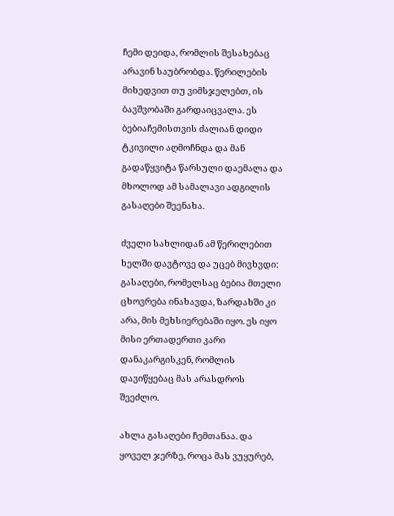ჩემი დეიდა, რომლის შესახებაც არავინ საუბრობდა. წერილების მიხედვით თუ ვიმსჯელებთ, ის ბავშვობაში გარდაიცვალა. ეს ბებიაჩემისთვის ძალიან დიდი ტკივილი აღმოჩნდა და მან გადაწყვიტა წარსული დაემალა და მხოლოდ ამ სამალავი ადგილის გასაღები შეენახა.

ძველი სახლიდან ამ წერილებით ხელში დავტოვე და უცებ მივხვდი: გასაღები, რომელსაც ბებია მთელი ცხოვრება ინახავდა, ზარდახში კი არა, მის მეხსიერებაში იყო. ეს იყო მისი ერთადერთი კარი დანაკარგისკენ, რომლის დავიწყებაც მას არასდროს შეეძლო.

ახლა გასაღები ჩემთანაა. და ყოველ ჯერზე, როცა მას ვუყურებ,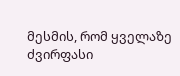მესმის, რომ ყველაზე ძვირფასი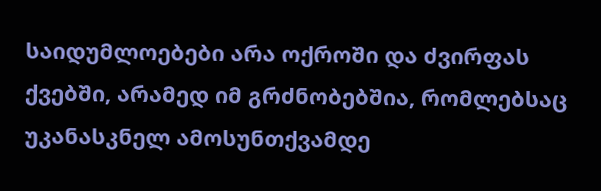საიდუმლოებები არა ოქროში და ძვირფას ქვებში, არამედ იმ გრძნობებშია, რომლებსაც უკანასკნელ ამოსუნთქვამდე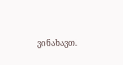ვინახავთ.